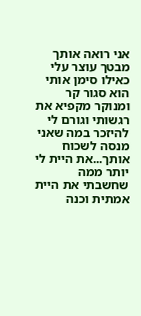אני רואה אותך מבטך עוצר עלי כאילו סימן אותי הוא סגור קר ומנוקר מקפיא את רגשותי וגורם לי להיזכר במה שאני מנסה לשכוח אותך...את היית לי יותר ממה שחשבתי את היית אמתית וכנה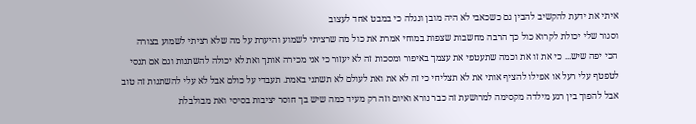איתי את ידעת להקשיב להבין גם כשכאבי לא היה מובן ונגלה כי במבט אחד לעצוב
וסגור שלי יכולת לקרוא כול כך הרבה מחשבות שצפות במוחי אמרת את כול מה שרציתי לשמוע והיערת על מה שלא רציתי לשמוע בצורה
הכי יפה שיש... כי את זו את וכמה שתעטפי את עצמך באיפור ומסכות זה לא יעזור כי אני מכירה אותך ואת לא יכולה להשתנות וגם אם תנסי
לטפטף עלי רעל או אפילו להציף אותי את לא תצליחי כי זה לא את ואת לעולם לא תשתני באמת. תעבדי על כולם אבל לא עלי להשתנות זה טוב
אבל להפוך בין רגע מילדה מקסימה למרושעת זה כבר נורא ואיום וזה רק מעיד כמה שיש בך חוסר יציבות בסיסי ואת מבולבלת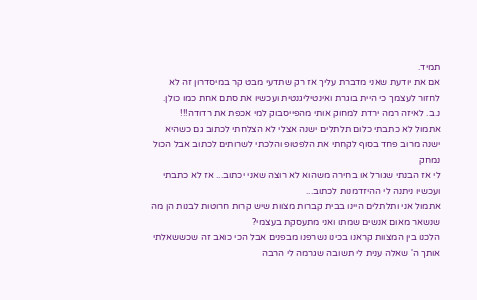תמיד.
אם את יודעת שאני מדברת עליך אז רק שתדעי מבט קר במיסדרון זה לא לחזור לעצמך כי היית בוגרת ואינטיליגנטית ועכשיו את סתם אחת כמו כולן.
נ.ב. לאיזה רמה ירדת למחוק אותי מהפייסבוק למי אכפת את רדודה!!!
אתמול לא כתבתי כלום תלתלים ישנה אצלי לא הצלחתי לכתוב גם כשהיא ישנה מרוב פחד בסוף לקחתי את הלפטופ והלכתי לשרותים לכתוב אבל הכול נמחק
לי אז הבנתי שגורל או בחירה משהוא לא רוצה שאני יכתוב... אז לא כתבתי ועכשיו ניתנה לי ההיזדמנות לכתוב...
אתמול אני ותלתלים היינו בבית קברות מצוות שיש קרות חרוטות לבנות הן מה שנשאר מאום אנשים שמתו ואני מתעסקת בעצמי?
הלכנו בין המצוות קראנו בכינו נשרפנו מבפנים אבל הכי כואב זה שכששאלתי אותך ה' שאלה ענית לי תשובה שגרמה לי הרבה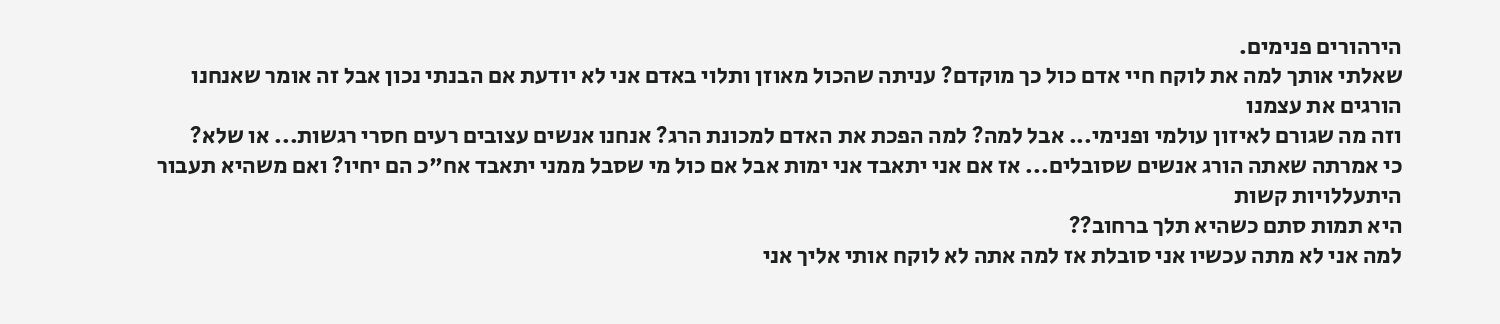הירהורים פנימים.
שאלתי אותך למה את לוקח חיי אדם כול כך מוקדם? עניתה שהכול מאוזן ותלוי באדם אני לא יודעת אם הבנתי נכון אבל זה אומר שאנחנו הורגים את עצמנו
וזה מה שגורם לאיזון עולמי ופנימי... אבל למה? למה הפכת את האדם למכונת הרג? אנחנו אנשים עצובים רעים חסרי רגשות... או שלא?
כי אמרתה שאתה הורג אנשים שסובלים... אז אם אני יתאבד אני ימות אבל אם כול מי שסבל ממני יתאבד אח"כ הם יחיו? ואם משהיא תעבור היתעללויות קשות
היא תמות סתם כשהיא תלך ברחוב??
למה אני לא מתה עכשיו אני סובלת אז למה אתה לא לוקח אותי אליך אני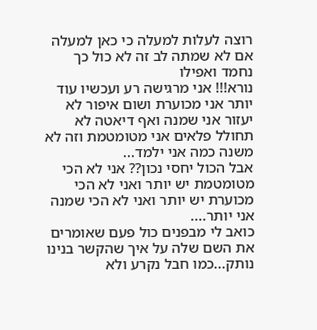רוצה לעלות למעלה כי כאן למעלה אם לא שמתה לב זה לא כול כך נחמד ואפילו
נורא!!! אני מרגישה רע ועכשיו עוד יותר אני מכוערת ושום איפור לא יעזור אני שמנה ואף דיאטה לא תחולל פלאים אני מטומטמת וזה לא משנה כמה אני ילמד...
אבל הכול יחסי נכון?? אני לא הכי מטומטמת יש יותר ואני לא הכי מכוערת יש יותר ואני לא הכי שמנה אני יותר....
כואב לי מבפנים כול פעם שאומרים את השם שלה על איך שהקשר בנינו נותק...כמו חבל נקרע ולא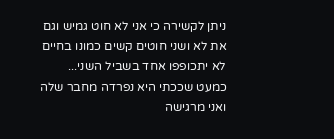ניתן לקשירה כי אני לא חוט גמיש וגם את לא ושני חוטים קשים כמונו בחיים לא יתכופפו אחד בשביל השני...
כמעט שככתי היא נפרדה מחבר שלה ואני מרגישה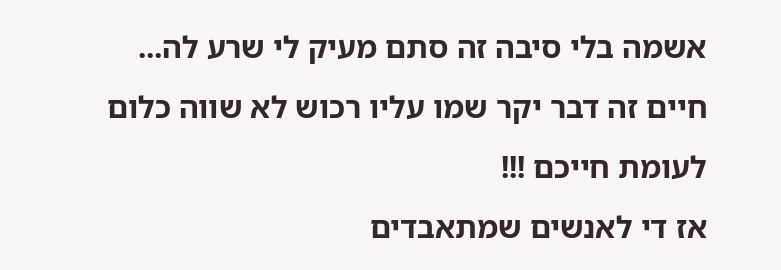אשמה בלי סיבה זה סתם מעיק לי שרע לה...
חיים זה דבר יקר שמו עליו רכוש לא שווה כלום לעומת חייכם !!!
אז די לאנשים שמתאבדים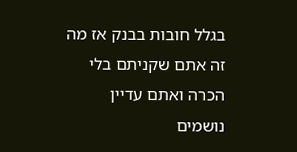בגלל חובות בבנק אז מה זה אתם שקניתם בלי הכרה ואתם עדיין נושמים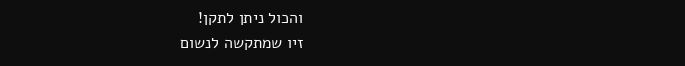והכול ניתן לתקן!
זיו שמתקשה לנשום